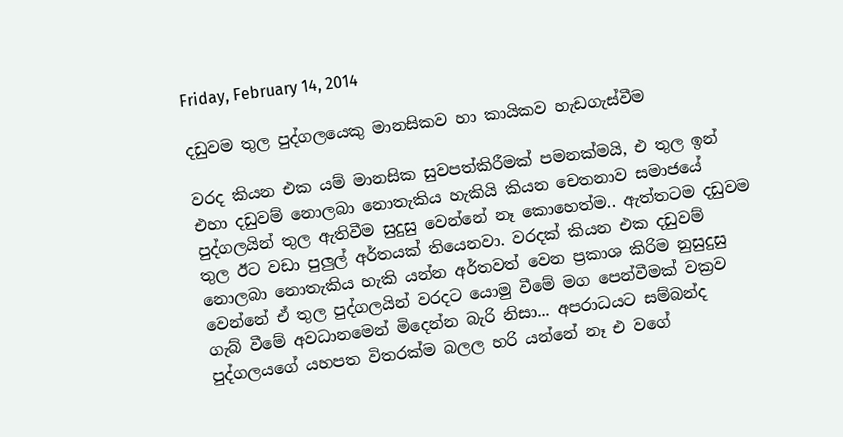Friday, February 14, 2014

දඩුවම තුල පුද්ගලයෙකු මානසිකව හා කායිකව හැඩගැස්වීම

වරද කියන එක යම් මානසික සුවපත්කිරීමක් පමනක්මයි, එ තුල ඉන් එහා දඩුවම් නොලබා නොතැකිය හැකියි කියන චෙතනාව සමාජයේ පුද්ගලයින් තුල ඇතිවීම සුදුසු වෙන්නේ නෑ කොහෙත්ම.. ඇත්තටම දඩුවම තුල ඊට වඩා පුලුල් අර්තයක් තියෙනවා. වරදක් කියන එක දඩුවම් නොලබා නොතැකිය හැකි යන්න අර්තවත් වෙන ප්‍රකාශ කිරිම නුසුදුසු වෙන්නේ ඒ තුල පුද්ගලයින් වරදට යොමු වීමේ මග පෙන්වීමක් වක්‍රව ගැබ් වීමේ අවධානමෙන් මිදෙන්න බැරි නිසා... අපරාධයට සම්බන්ද පුද්ගලයගේ යහපත විතරක්ම බලල හරි යන්නේ නෑ එ වගේ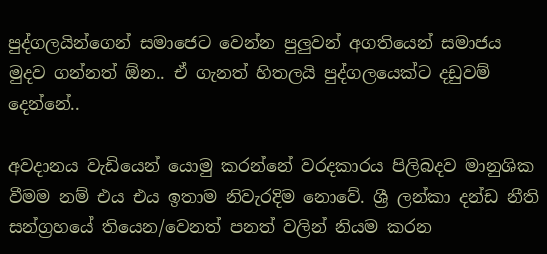පුද්ගලයින්ගෙන් සමාජෙට වෙන්න පුලුවන් අගතියෙන් සමාජය මුදව ගන්නත් ඕන.. ඒ ගැනත් හිතලයි පුද්ගලයෙක්ට දඩුවම් දෙන්නේ..

අවදානය වැඩියෙන් යොමු කරන්නේ වරදකාරය පිලිබදව මානුශික වීමම නම් එය එය ඉතාම නිවැරදිම නොවේ. ශ්‍රී ලන්කා දන්ඩ නීති සන්ග්‍රහයේ තියෙන/වෙනත් පනත් වලින් නියම කරන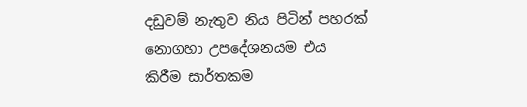දඩුවම් නැතුව නිය පිටින් පහරක් නොගහා උපදේශනයම එය කිරීම සාර්තකම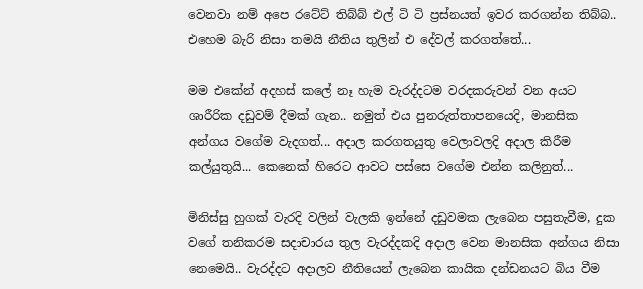වෙනවා නම් අපෙ රටේට් තිබ්බ් එල් ටි ටි ප්‍රස්නයත් ඉවර කරගන්න තිබ්බ.. එහෙම බැරි නිසා තමයි නීතිය තුලින් එ දේවල් කරගත්තේ...

මම එකේන් අදහස් කලේ නෑ හැම වැරද්දටම වරදකරුවන් වන අයට ශාරීරික දඩුවම් දීමක් ගැන.. නමුත් එය පුනරුත්තාපනයෙදි, මානසික අන්ගය වගේම වැදගත්... අදාල කරගතයුතු වෙලාවලදි අදාල කිරීම කල්යුතුයි... කෙනෙක් හිරෙට ආවට පස්සෙ වගේම එන්න කලිනුත්...

මිනිස්සු හුගක් වැරදි වලින් වැලකි ඉන්නේ දඩුවමක ලැබෙන පසුතැවීම, දුක වගේ තනිකරම සදාචාරය තුල වැරද්දකදි අදාල වෙන මානසික අන්ගය නිසා නෙමෙයි.. වැරද්දට අදාලව නීතියෙන් ලැබෙන කායික දන්ඩනයට බිය වීම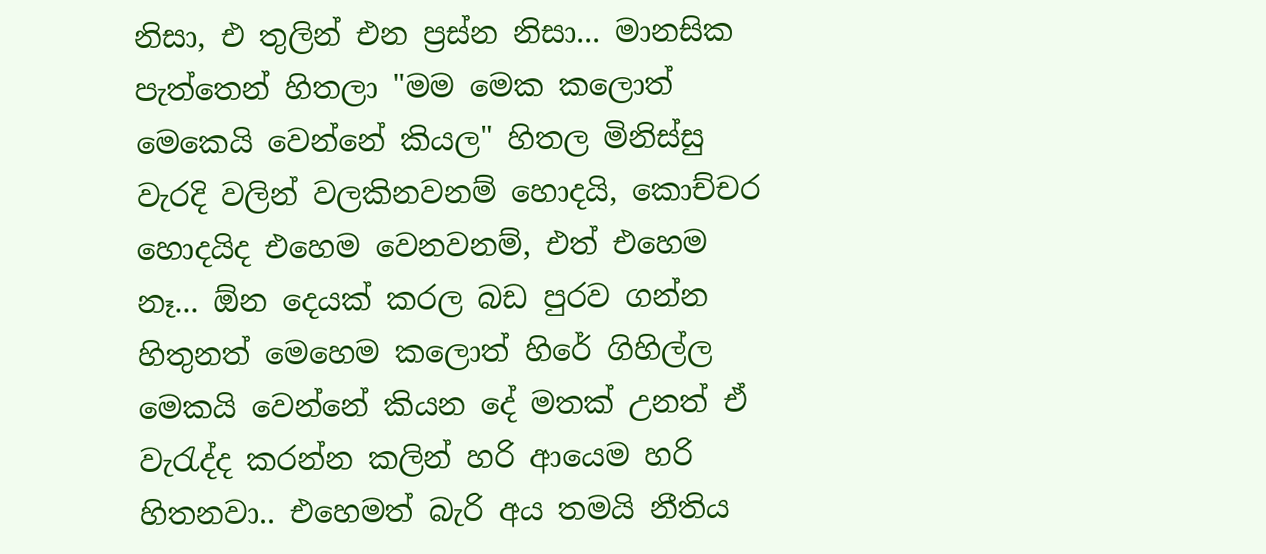නිසා, එ තුලින් එන ප්‍රස්න නිසා... මානසික පැත්තෙන් හිතලා "මම මෙක කලොත් මෙකෙයි වෙන්නේ කියල" හිතල මිනිස්සු වැරදි වලින් වලකිනවනම් හොදයි, කොච්චර හොදයිද එහෙම වෙනවනම්, එත් එහෙම නෑ... ඕන දෙයක් කරල බඩ පුරව ගන්න හිතුනත් මෙහෙම කලොත් හිරේ ගිහිල්ල මෙකයි වෙන්නේ කියන දේ මතක් උනත් ඒ වැරැද්ද කරන්න කලින් හරි ආයෙම හරි හිතනවා.. එහෙමත් බැරි අය තමයි නීතිය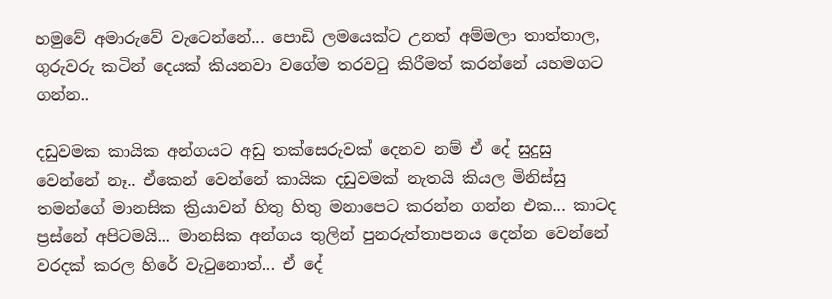හමුවේ අමාරුවේ වැටෙන්නේ... පොඩි ලමයෙක්ට උනත් අම්මලා තාත්තාල, ගුරුවරු කටින් දෙයක් කියනවා වගේම තරවටු කිරීමත් කරන්නේ යහමගට ගන්න..

දඩුවමක කායික අන්ගයට අඩු තක්සෙරුවක් දෙනව නම් ඒ දේ සුදුසු වෙන්නේ නෑ.. ඒකෙන් වෙන්නේ කායික දඩුවමක් නැතයි කියල මිනිස්සු තමන්ගේ මානසික ක්‍රියාවන් හිතු හිතු මනාපෙට කරන්න ගන්න එක... කාටද ප්‍රස්නේ අපිටමයි... මානසික අන්ගය තුලින් පුනරුත්තාපනය දෙන්න වෙන්නේ වරදක් කරල හිරේ වැටුනොත්... ඒ දේ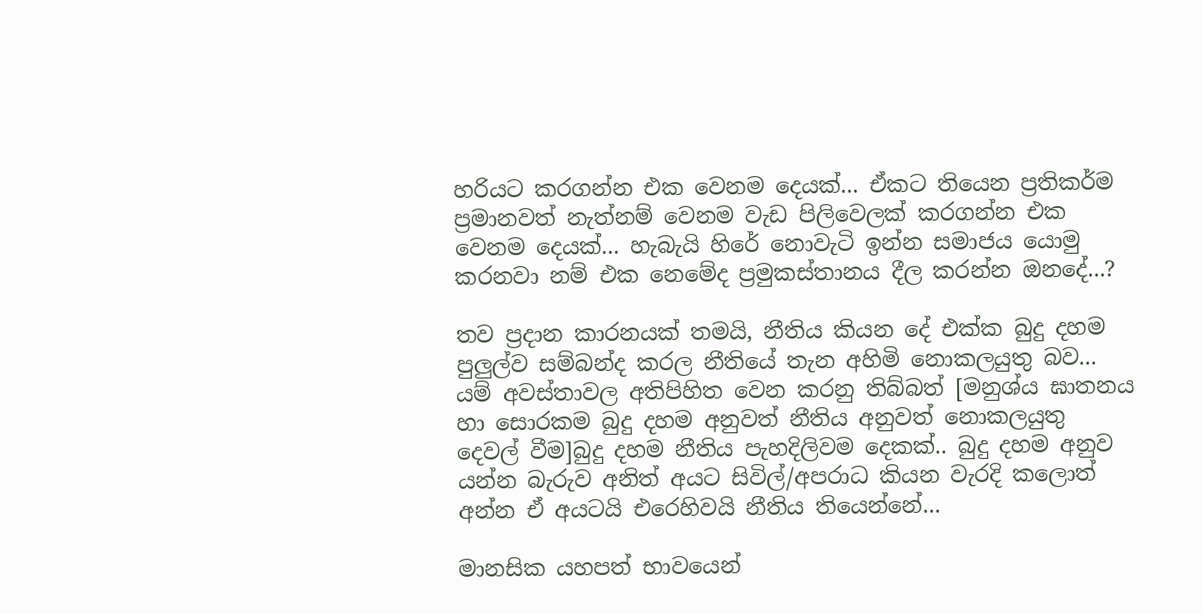හරියට කරගන්න එක වෙනම දෙයක්... ඒකට තියෙන ප්‍රතිකර්ම ප්‍රමානවත් නැත්නම් වෙනම වැඩ පිලිවෙලක් කරගන්න එක වෙනම දෙයක්... හැබැයි හිරේ නොවැටි ඉන්න සමාජය යොමු කරනවා නම් එක නෙමේද ප්‍රමුකස්තානය දීල කරන්න ඔනදේ...?

තව ප්‍රදාන කාරනයක් තමයි, නීතිය කියන දේ එක්ක බුදු දහම පුලුල්ව සම්බන්ද කරල නීතියේ තැන අහිමි නොකලයුතු බව... යම් අවස්තාවල අතිපිහිත වෙන කරනු තිබ්බත් [මනුශ්ය ඝාතනය හා සොරකම බුදු දහම අනුවත් නීතිය අනුවත් නොකලයුතු දෙවල් වීම]බුදු දහම නීතිය පැහදිලිවම දෙකක්.. බුදු දහම අනුව යන්න බැරුව අනිත් අයට සිවිල්/අපරාධ කියන වැරදි කලොත් අන්න ඒ අයටයි එරෙහිවයි නීතිය තියෙන්නේ...

මානසික යහපත් භාවයෙන්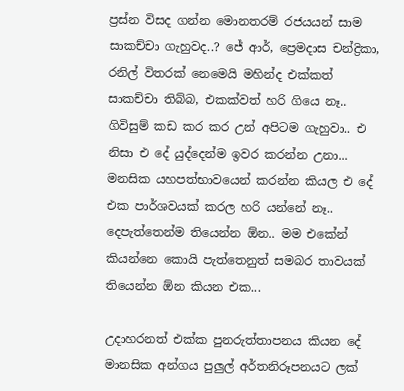ප්‍රස්න විසද ගන්න මොනතරම් රජයයන් සාම සාකච්චා ගැහුවද..? ජේ ආර්, ප්‍රෙමදාස චන්ද්‍රිකා, රනිල් විතරක් නෙමෙයි මහින්ද එක්කත් සාකච්චා තිබ්බ, එකක්වත් හරි ගියෙ නෑ.. ගිවිසුම් කඩ කර කර උන් අපිටම ගැහුවා.. එ නිසා එ දේ යුද්දෙන්ම ඉවර කරන්න උනා... මනසික යහපත්භාවයෙන් කරන්න කියල එ දේ එක පාර්ශවයක් කරල හරි යන්නේ නෑ.. දෙපැත්තෙන්ම තියෙන්න ඕන.. මම එකේන් කියන්නෙ කොයි පැත්තෙනුත් සමබර තාවයක් තියෙන්න ඕන කියන එක...

උදාහරනත් එක්ක පුනරුත්තාපනය කියන දේ මානසික අන්ගය පුලුල් අර්තනිරූපනයට ලක්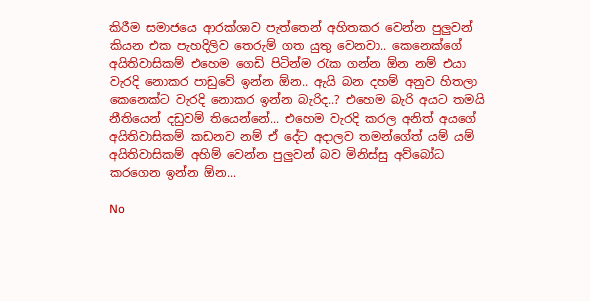කිරීම සමාජයෙ ආරක්ශාව පැත්තෙන් අහිතකර වෙන්න පුලුවන් කියන එක පැහදිලිව තෙරුම් ගත යුතු වෙනවා.. කෙනෙක්ගේ අයිතිවාසිකම් එහෙම ගෙඩි පිටින්ම රැක ගන්න ඕන නම් එයා වැරදි නොකර පාඩුවේ ඉන්න ඕන.. ඇයි බන දහම් අනුව හිතලා කෙනෙක්ට වැරදි නොකර ඉන්න බැරිද..? එහෙම බැරි අයට තමයි නීතියෙන් දඩුවම් තියෙන්නේ... එහෙම වැරදි කරල අනිත් අයගේ අයිතිවාසිකම් කඩනව නම් ඒ දේට අදාලව තමන්ගේත් යම් යම් අයිතිවාසිකම් අහිම් වෙන්න පුලුවන් බව මිනිස්සු අව්බෝධ කරගෙන ඉන්න ඕන...

No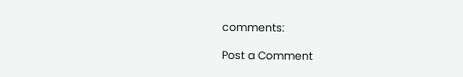comments:

Post a Comment